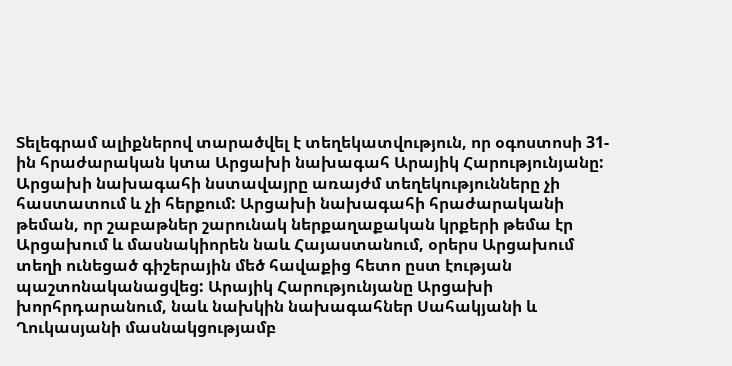Տելեգրամ ալիքներով տարածվել է տեղեկատվություն, որ օգոստոսի 31-ին հրաժարական կտա Արցախի նախագահ Արայիկ Հարությունյանը: Արցախի նախագահի նստավայրը առայժմ տեղեկությունները չի հաստատում և չի հերքում: Արցախի նախագահի հրաժարականի թեման, որ շաբաթներ շարունակ ներքաղաքական կրքերի թեմա էր Արցախում և մասնակիորեն նաև Հայաստանում, օրերս Արցախում տեղի ունեցած գիշերային մեծ հավաքից հետո ըստ էության պաշտոնականացվեց: Արայիկ Հարությունյանը Արցախի խորհրդարանում, նաև նախկին նախագահներ Սահակյանի և Ղուկասյանի մասնակցությամբ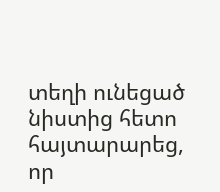տեղի ունեցած նիստից հետո հայտարարեց, որ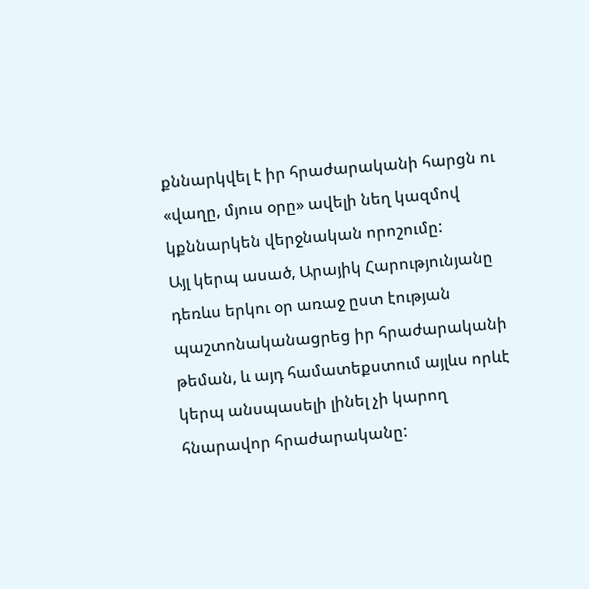քննարկվել է իր հրաժարականի հարցն ու «վաղը, մյուս օրը» ավելի նեղ կազմով կքննարկեն վերջնական որոշումը:
Այլ կերպ ասած, Արայիկ Հարությունյանը դեռևս երկու օր առաջ ըստ էության պաշտոնականացրեց իր հրաժարականի թեման, և այդ համատեքստում այլևս որևէ կերպ անսպասելի լինել չի կարող հնարավոր հրաժարականը: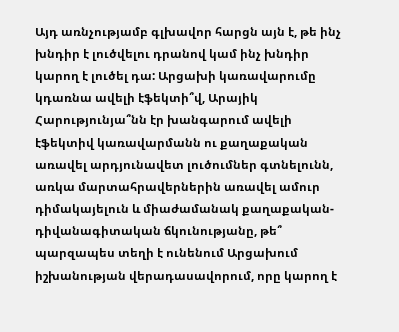Այդ առնչությամբ գլխավոր հարցն այն է, թե ինչ խնդիր է լուծվելու դրանով կամ ինչ խնդիր կարող է լուծել դա: Արցախի կառավարումը կդառնա ավելի էֆեկտի՞վ, Արայիկ Հարությունյա՞նն էր խանգարում ավելի էֆեկտիվ կառավարմանն ու քաղաքական առավել արդյունավետ լուծումներ գտնելունն, առկա մարտահրավերներին առավել ամուր դիմակայելուն և միաժամանակ քաղաքական-դիվանագիտական ճկունությանը, թե՞ պարզապես տեղի է ունենում Արցախում իշխանության վերադասավորում, որը կարող է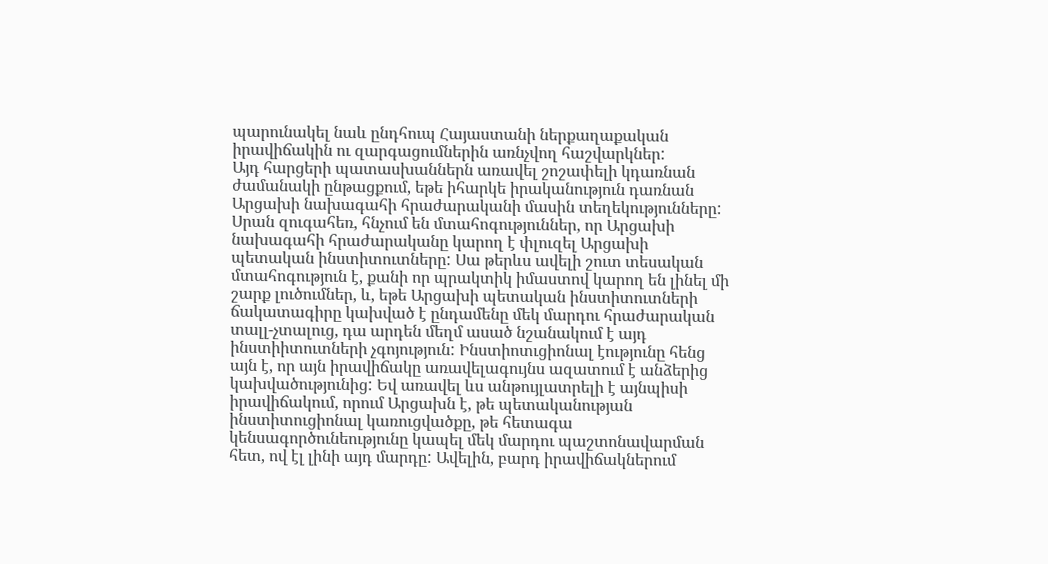պարունակել նաև ընդհուպ Հայաստանի ներքաղաքական իրավիճակին ու զարգացումներին առնչվող հաշվարկներ:
Այդ հարցերի պատասխաններն առավել շոշափելի կդառնան ժամանակի ընթացքում, եթե իհարկե իրականություն դառնան Արցախի նախագահի հրաժարականի մասին տեղեկությունները: Սրան զուգահեռ, հնչում են մտահոգություններ, որ Արցախի նախագահի հրաժարականը կարող է փլուզել Արցախի պետական ինստիտուտները: Սա թերևս ավելի շուտ տեսական մտահոգություն է, քանի որ պրակտիկ իմաստով կարող են լինել մի շարք լուծումներ, և, եթե Արցախի պետական ինստիտուտների ճակատագիրը կախված է ընդամենը մեկ մարդու հրաժարական տալլ-չտալուց, դա արդեն մեղմ ասած նշանակում է այդ ինստիիտուտների չգոյություն: Ինստիոտւցիոնալ էությունը հենց այն է, որ այն իրավիճակը առավելագույնս ազատում է անձերից կախվածությունից: Եվ առավել ևս անթույլատրելի է այնպիսի իրավիճակում, որում Արցախն է, թե պետականության ինստիտուցիոնալ կառուցվածքը, թե հետագա կենսագործունեությունը կապել մեկ մարդու պաշտոնավարման հետ, ով էլ լինի այդ մարդը: Ավելին, բարդ իրավիճակներում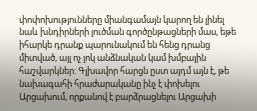փոփոխությունները միանգամայն կարող են լինել նաև խնդիրների լուծման գործընթացների մաս, եթե իհարկե դրանք պարունակում են հենց դրանց միտված, այլ ոչ լոկ անձնական կամ խմբային հաշվարկներ: Գլխավոր հարցն ըստ այդմ այն է, թե նախագահի հրաժարականը ինչ է փոխելու Արցախում, որքանով է բարձրացնելու Արցախի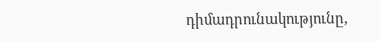դիմադրունակությունը,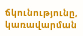ճկունությունը, կառավարման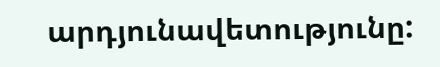արդյունավետությունը: